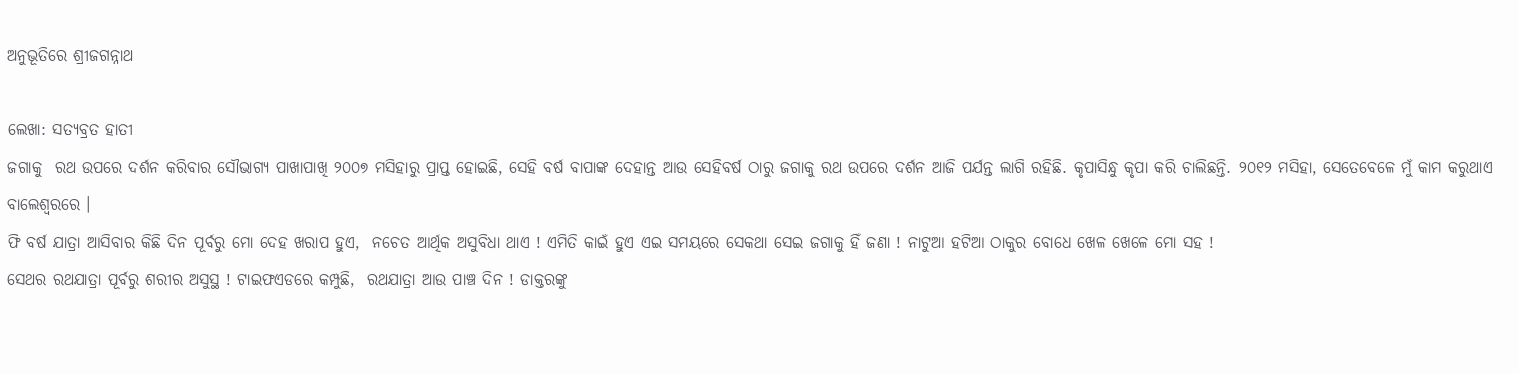ଅନୁଭୂତିରେ ଶ୍ରୀଜଗନ୍ନାଥ

ଲେଖା: ସତ୍ୟବ୍ରତ ହାତୀ
ଜଗାକୁ  ରଥ ଉପରେ ଦର୍ଶନ କରିବାର ସୌଭାଗ୍ୟ ପାଖାପାଖି ୨୦୦୭ ମସିହାରୁ ପ୍ରାପ୍ତ ହୋଇଛି, ସେହି ବର୍ଷ ବାପାଙ୍କ ଦେହାନ୍ତ ଆଉ ସେହିବର୍ଷ ଠାରୁ ଜଗାକୁ ରଥ ଉପରେ ଦର୍ଶନ ଆଜି ପର୍ଯନ୍ତ ଲାଗି ରହିଛି. କୃପାସିନ୍ଧୁ କୃପା କରି ଚାଲିଛନ୍ତି. ୨୦୧୨ ମସିହା, ସେତେବେଳେ ମୁଁ କାମ କରୁଥାଏ ବାଲେଶ୍ୱରରେ ।
ଫି ବର୍ଷ ଯାତ୍ରା ଆସିବାର କିଛି ଦିନ ପୂର୍ବରୁ ମୋ ଦେହ ଖରାପ ହୁଏ,  ନଚେତ ଆର୍ଥିକ ଅସୁବିଧା ଥାଏ ! ଏମିତି କାଇଁ ହୁଏ ଏଇ ସମୟରେ ସେକଥା ସେଇ ଜଗାକୁ ହିଁ ଜଣା ! ନାଟୁଆ ହଟିଆ ଠାକୁର ବୋଧେ ଖେଳ ଖେଳେ ମୋ ସହ !
ସେଥର ରଥଯାତ୍ରା ପୂର୍ବରୁ ଶରୀର ଅସୁସ୍ଥ ! ଟାଇଫଏଡରେ କମ୍ପୁଛି,  ରଥଯାତ୍ରା ଆଉ ପାଞ୍ଚ ଦିନ ! ଡାକ୍ତରଙ୍କୁ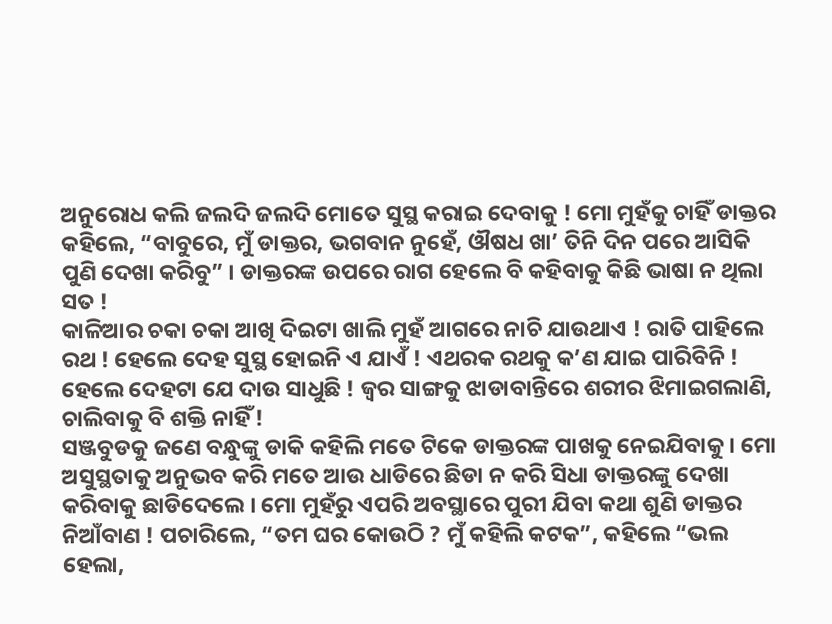ଅନୁରୋଧ କଲି ଜଲଦି ଜଲଦି ମୋତେ ସୁସ୍ଥ କରାଇ ଦେବାକୁ ! ମୋ ମୁହଁକୁ ଚାହିଁ ଡାକ୍ତର କହିଲେ, “ବାବୁରେ, ମୁଁ ଡାକ୍ତର, ଭଗବାନ ନୁହେଁ, ଔଷଧ ଖା’ ତିନି ଦିନ ପରେ ଆସିକି ପୁଣି ଦେଖା କରିବୁ” । ଡାକ୍ତରଙ୍କ ଉପରେ ରାଗ ହେଲେ ବି କହିବାକୁ କିଛି ଭାଷା ନ ଥିଲା ସତ !
କାଳିଆର ଚକା ଚକା ଆଖି ଦିଇଟା ଖାଲି ମୁହଁ ଆଗରେ ନାଚି ଯାଉଥାଏ ! ରାତି ପାହିଲେ ରଥ ! ହେଲେ ଦେହ ସୁସ୍ଥ ହୋଇନି ଏ ଯାଏଁ ! ଏଥରକ ରଥକୁ କ’ଣ ଯାଇ ପାରିବିନି ! ହେଲେ ଦେହଟା ଯେ ଦାଉ ସାଧୁଛି ! ଜ୍ୱର ସାଙ୍ଗକୁ ଝାଡାବାନ୍ତିରେ ଶରୀର ଝିମାଇଗଲାଣି,  ଚାଲିବାକୁ ବି ଶକ୍ତି ନାହିଁ !
ସଞ୍ଜବୁଡକୁ ଜଣେ ବନ୍ଧୁଙ୍କୁ ଡାକି କହିଲି ମତେ ଟିକେ ଡାକ୍ତରଙ୍କ ପାଖକୁ ନେଇଯିବାକୁ । ମୋ ଅସୁସ୍ଥତାକୁ ଅନୁଭବ କରି ମତେ ଆଉ ଧାଡିରେ ଛିଡା ନ କରି ସିଧା ଡାକ୍ତରଙ୍କୁ ଦେଖା କରିବାକୁ ଛାଡିଦେଲେ । ମୋ ମୁହଁରୁ ଏପରି ଅବସ୍ଥାରେ ପୁରୀ ଯିବା କଥା ଶୁଣି ଡାକ୍ତର ନିଆଁବାଣ ! ପଚାରିଲେ, “ତମ ଘର କୋଉଠି ? ମୁଁ କହିଲି କଟକ”, କହିଲେ “ଭଲ ହେଲା,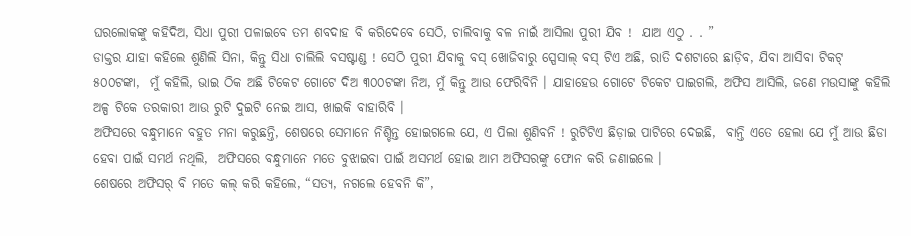ଘରଲୋକଙ୍କୁ କହିଦିଅ, ସିଧା ପୁରୀ ପଳାଇବେ ତମ ଶବଦାହ ବି କରିଦେବେ ସେଠି, ଚାଲିବାକୁ ବଳ ନାଇଁ ଆସିଲା ପୁରୀ ଯିବ !  ଯାଅ ଏଠୁ . . ”
ଡାକ୍ତର ଯାହା କହିଲେ ଶୁଣିଲି ସିନା, କିନ୍ତୁ ସିଧା ଚାଲିଲି ବସଷ୍ଟାଣ୍ଡ ! ସେଠି ପୁରୀ ଯିବାକୁ ବସ୍ ଖୋଜିବାରୁ ସ୍ପେସାଲ୍ ବସ୍ ଟିଏ ଅଛି, ରାତି ଦଶଟାରେ ଛାଡ଼ିବ, ଯିବା ଆସିବା ଟିକଟ୍ ୫୦୦ଟଙ୍କା,  ମୁଁ କହିଲି, ଭାଇ ଠିକ ଅଛି ଟିକେଟ ଗୋଟେ ଦିଅ ୩୦୦ଟଙ୍କା ନିଅ, ମୁଁ କିନ୍ତୁ ଆଉ ଫେରିବିନି । ଯାହାହେଉ ଗୋଟେ ଟିକେଟ ପାଇଗଲି, ଅଫିସ ଆସିଲି, ଜଣେ ମଉସାଙ୍କୁ କହିଲି ଅଳ୍ପ ଟିକେ ତରକାରୀ ଆଉ ରୁଟି ଦୁଇଟି ନେଇ ଆସ, ଖାଇକି ବାହାରିବି ।
ଅଫିସରେ ବନ୍ଧୁମାନେ ବହୁତ ମନା କରୁଛନ୍ତି, ଶେଷରେ ସେମାନେ ନିଶ୍ଚିନ୍ତ ହୋଇଗଲେ ଯେ, ଏ ପିଲା ଶୁଣିବନି ! ରୁଟିଟିଏ ଛିଡ଼ାଇ ପାଟିରେ ଦେଇଛି,  ବାନ୍ତି ଏତେ ହେଲା ଯେ ମୁଁ ଆଉ ଛିଡା ହେବା ପାଇଁ ସମର୍ଥ ନଥିଲି,  ଅଫିସରେ ବନ୍ଧୁମାନେ ମତେ ବୁଝାଇବା ପାଇଁ ଅସମର୍ଥ ହୋଇ ଆମ ଅଫିସରଙ୍କୁ ଫୋନ କରି ଜଣାଇଲେ ।
ଶେଷରେ ଅଫିସର୍ ବି ମତେ କଲ୍ କରି କହିଲେ, “ସତ୍ୟ, ନଗଲେ ହେବନି କି”,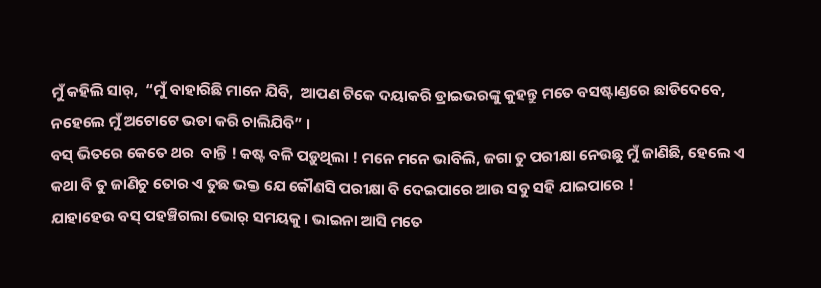ମୁଁ କହିଲି ସାର୍,  “ମୁଁ ବାହାରିଛି ମାନେ ଯିବି,  ଆପଣ ଟିକେ ଦୟାକରି ଡ୍ରାଇଭରଙ୍କୁ କୁହନ୍ତୁ ମତେ ବସଷ୍ଟାଣ୍ଡରେ ଛାଡିଦେବେ, ନହେଲେ ମୁଁ ଅଟୋଟେ ଭଡା କରି ଚାଲିଯିବି” ।
ବସ୍ ଭିତରେ କେତେ ଥର  ବାନ୍ତି ! କଷ୍ଟ ବଳି ପଡ଼ୁଥିଲା ! ମନେ ମନେ ଭାବିଲି, ଜଗା ତୁ ପରୀକ୍ଷା ନେଉଛୁ ମୁଁ ଜାଣିଛି, ହେଲେ ଏ କଥା ବି ତୁ ଜାଣିଚୁ ତୋର ଏ ତୁଛ ଭକ୍ତ ଯେ କୌଣସି ପରୀକ୍ଷା ବି ଦେଇପାରେ ଆଉ ସବୁ ସହି ଯାଇପାରେ !
ଯାହାହେଉ ବସ୍ ପହଞ୍ଚିଗଲା ଭୋର୍ ସମୟକୁ । ଭାଇନା ଆସି ମତେ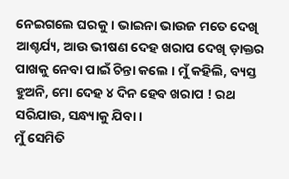ନେଇଗଲେ ଘରକୁ । ଭାଇନା ଭାଉଜ ମତେ ଦେଖି ଆଶ୍ଚର୍ଯ୍ୟ, ଆଉ ଭୀଷଣ ଦେହ ଖରାପ ଦେଖି ଡ଼ାକ୍ତର ପାଖକୁ ନେବା ପାଇଁ ଚିନ୍ତା କଲେ । ମୁଁ କହିଲି, ବ୍ୟସ୍ତ ହୁଅନି, ମୋ ଦେହ ୪ ଦିନ ହେବ ଖରାପ ! ରଥ ସରିଯାଉ, ସନ୍ଧ୍ୟାକୁ ଯିବା ।
ମୁଁ ସେମିତି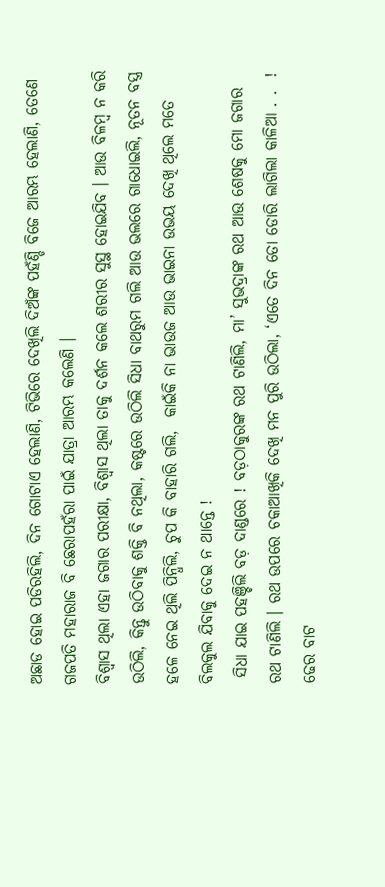ଅଛାଡ ହୋଇ ପଡିରହିଲି, ଦିନ ଗୋଟାଏ ହେଲାଣି, ଟିଭିରେ ଦେଖିଲି ଦିଅଁଙ୍କ ପହଁଣ୍ଡି ବିଜେ ଆରମ୍ଭ ହେଲାଣି, ତେଣେ ଗଜପତି ମହାରାଜ ବି ଛେରାପହଁରା ପାଇଁ ଯାତ୍ରା ଆରମ୍ଭ କଲେଣି ।
ବିଶ୍ୱାସ ଥିଲା ଏହା ଜଗାର ପରୀକ୍ଷା, ବିଶ୍ୱାସ ଥିଲା ତାକୁ ଦର୍ଶନ କଲେ ଶରୀର ସୁସ୍ଥ ହୋଇଯିବ । ଆଉ ବିଳମ୍ବ ନ କରି ଉଠିଲି, କିନ୍ତୁ ଉଠିବାକୁ ଶକ୍ତି ବି ନଥିଲା, କଷ୍ଟରେ ଉଠିଲି ସିଧା ବାଥରୁମ ଗଲି ଆଉ ଭଲରେ ଗାଧୋଇଲି, ନୂତନ ବସ୍ତ୍ର ହଳେ ନେଇ ଥିଲି ପିନ୍ଧିଲି, ଚୁପ କି ବାହାରି ଗଲି,  କାଇଁକି ନା ଭାଉଜ ଆଉ ଭାଇନା ଉଭୟ ଦେଖି ଥିଲେ ମତେ ବିଲକୁଲ ଯିବାକୁ ଦେଇ ନ ଥାନ୍ତେ !
 ସିଧା ଯାଇ ପହଞ୍ଚିଲି ବଡ଼ ଦାଣ୍ଡରେ ! ବଡ଼ଠାକୁରଙ୍କ ରଥ ଟାଣିଲି, ମା’ ସୁଭଦ୍ରାଙ୍କ ରଥ ଆଉ ଶେଷକୁ ମୋ ଜଗାର ରଥ ଟାଣିଲି । ରଥ ଉପରେ ଚକାଆଖିକି ଦେଖି ମନ ପୁରି ଉଠିଲା, ‘ଏତେ ଦିନ ତୋ ଡୋରି ଲାଗିଲା କାଳିଆ . .  ! ଢେର ବାଟ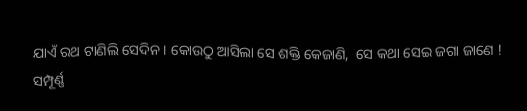ଯାଏଁ ରଥ ଟାଣିଲି ସେଦିନ । କୋଉଠୁ ଆସିଲା ସେ ଶକ୍ତି କେଜାଣି,  ସେ କଥା ସେଇ ଜଗା ଜାଣେ !
ସମ୍ପୂର୍ଣ୍ଣ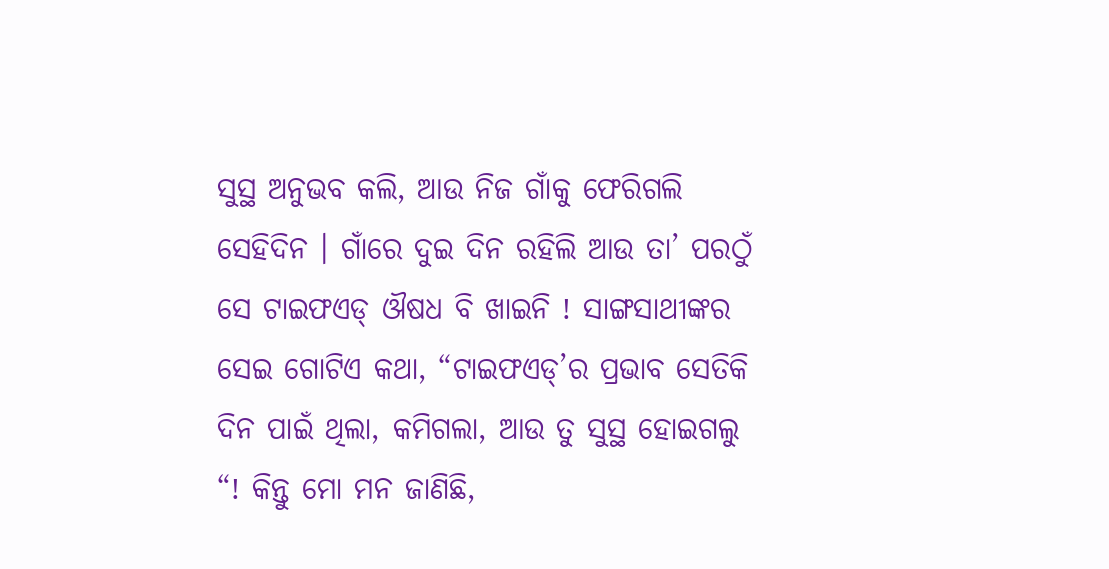ସୁସ୍ଥ ଅନୁଭବ କଲି, ଆଉ ନିଜ ଗାଁକୁ ଫେରିଗଲି ସେହିଦିନ । ଗାଁରେ ଦୁଇ ଦିନ ରହିଲି ଆଉ ତା’ ପରଠୁଁ ସେ ଟାଇଫଏଡ୍ ଔଷଧ ବି ଖାଇନି ! ସାଙ୍ଗସାଥୀଙ୍କର ସେଇ ଗୋଟିଏ କଥା, “ଟାଇଫଏଡ୍’ର ପ୍ରଭାବ ସେତିକି ଦିନ ପାଇଁ ଥିଲା, କମିଗଲା, ଆଉ ତୁ ସୁସ୍ଥ ହୋଇଗଲୁ “! କିନ୍ତୁ ମୋ ମନ ଜାଣିଛି,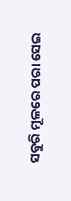ସବୁରି ମୂଳରେ ପରା ସେଇ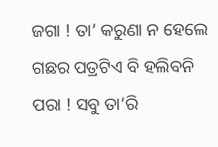ଜଗା ! ତା’ କରୁଣା ନ ହେଲେ ଗଛର ପତ୍ରଟିଏ ବି ହଲିବନି ପରା ! ସବୁ ତା’ରି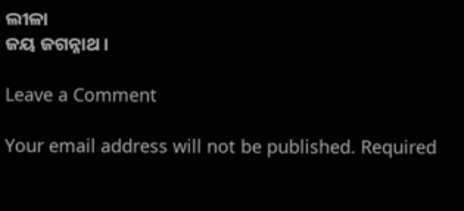ଲୀଳା
ଜୟ ଜଗନ୍ନାଥ ।

Leave a Comment

Your email address will not be published. Required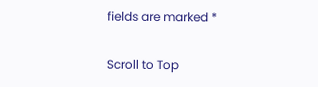fields are marked *

Scroll to Top